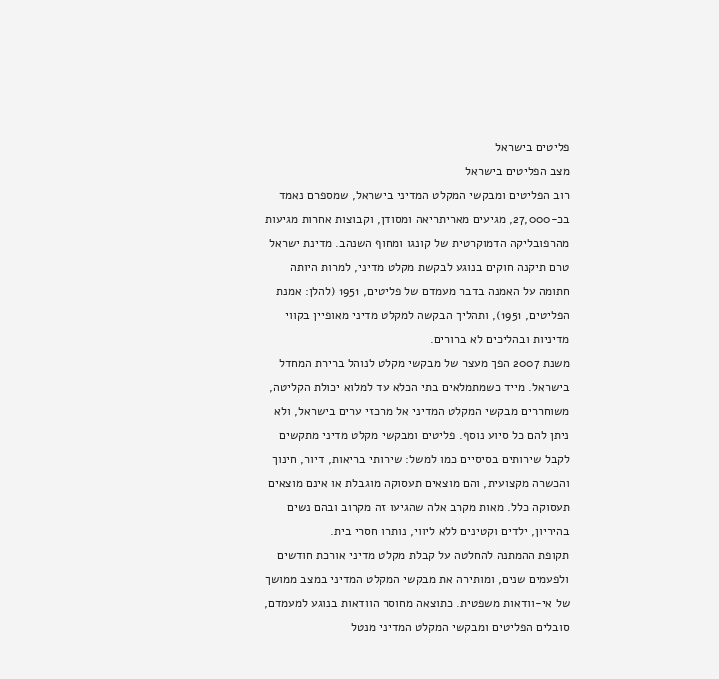פליטים בישראל
מצב הפליטים בישראל
רוב הפליטים ומבקשי המקלט המדיני בישראל, שמספרם נאמד בכ-27,000, מגיעים מאריתריאה ומסודן, וקבוצות אחרות מגיעות מהרפובליקה הדמוקרטית של קונגו ומחוף השנהב. מדינת ישראל טרם תיקנה חוקים בנוגע לבקשת מקלט מדיני, למרות היותה חתומה על האמנה בדבר מעמדם של פליטים, 1951 (להלן: אמנת הפליטים, 1951), ותהליך הבקשה למקלט מדיני מאופיין בקווי מדיניות ובהליכים לא ברורים.
משנת 2007 הפך מעצר של מבקשי מקלט לנוהל ברירת המחדל בישראל. מייד כשמתמלאים בתי הכלא עד למלוא יכולת הקליטה, משוחררים מבקשי המקלט המדיני אל מרכזי ערים בישראל, ולא ניתן להם כל סיוע נוסף. פליטים ומבקשי מקלט מדיני מתקשים לקבל שירותים בסיסיים כמו למשל: שירותי בריאות, דיור, חינוך והכשרה מקצועית, והם מוצאים תעסוקה מוגבלת או אינם מוצאים תעסוקה כלל. מאות מקרב אלה שהגיעו זה מקרוב ובהם נשים בהיריון, ילדים וקטינים ללא ליווי, נותרו חסרי בית.
תקופת ההמתנה להחלטה על קבלת מקלט מדיני אורכת חודשים ולפעמים שנים, ומותירה את מבקשי המקלט המדיני במצב ממושך של אי-וודאות משפטית. כתוצאה מחוסר הוודאות בנוגע למעמדם, סובלים הפליטים ומבקשי המקלט המדיני מנטל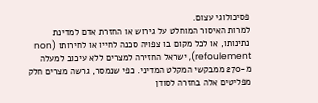פסיכולוגי עצום.
למרות האיסור המוחלט על גירוש או החזרת אדם למדינת נתינותו, או לכל מקום בו צפויה סכנה לחייו או לחירותו (non refoulement), ישראל החזירה למצרים ללא עיכוב למעלה מ-270 ממבקשי המקלט המדיני. כפי שנמסר, גרשה מצרים חלק מפליטים אלה בחזרה לסודן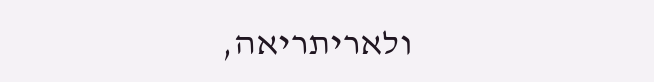ולאריתריאה,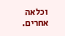וכלאה אחרים.